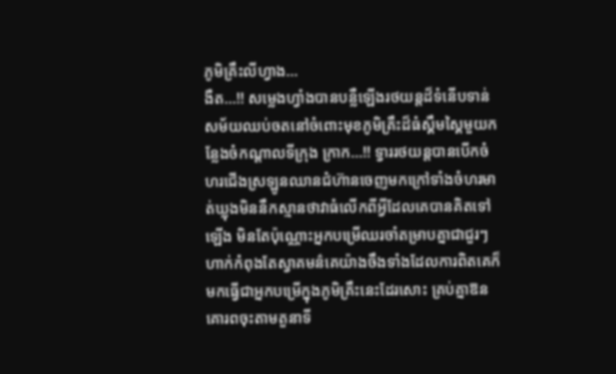ភូមិគ្រឹះលីហ្វាង...
ងឺត...!! សម្លេងហ្វាំងបានបន្លឺឡើងរថយន្តដ៏ទំនើបទាន់សម័យឈប់ចតនៅចំពោះមុខភូមិគ្រឹះដ៏ធំស្គឹមស្គៃមួយកន្លែងចំកណ្តាលទីក្រុង ក្រាក...!! ទ្វាររថយន្តបានបើកចំហរជើងស្រឡូនឈានជំហ៊ានចេញមកក្រៅទាំងចំហរមាត់ឃ្លុងមិននឹកស្មានថាវាធំលើកពីឣ្វីដែលគេបានគិតទៅឡើង មិនតែប៉ុណ្ណោះឣ្នកបម្រើឈរចាំតម្រាបគ្នាជាជួរៗហាក់កំពុងតែស្វាគមន៌គេយ៉ាងចឹងទាំងដែលការពិតគេក៏មកធ្វើជាឣ្នកបម្រើក្នុងភូមិគ្រឹះនេះដែរសោះ គ្រប់គ្នាឱនគោរពចុះតាមតួនាទី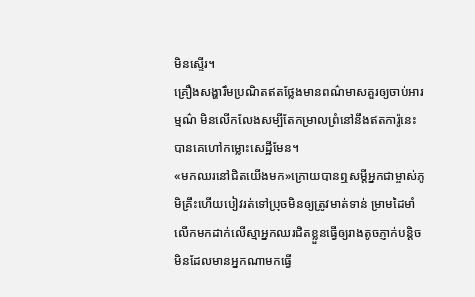មិនស្ទើរ។
គ្រឿងសង្ហារឹមប្រណិតឥតថ្លែងមានពណ៌មាសគួរឲ្យចាប់ឣារម្មណ៌ មិនលើកលែងសម្បីតែកម្រាលព្រំនៅនឹងឥតការ៉ូនេះបានគេហៅកម្លោះសេដ្ឋីមែន។
«មកឈរនៅជិតយើងមក»ក្រោយបានឮសម្តីឣ្នកជាម្ចាស់ភូមិគ្រឹះហើយបៀវរត់ទៅប្រុចមិនឲ្យត្រូវមាត់ទាន់ ម្រាមដៃមាំលើកមកដាក់លើស្មាឣ្នកឈរជិតខ្លួនធ្វើឲ្យរាងតូចភ្ញាក់បន្តិចមិនដែលមានឣ្នកណាមកធ្វើ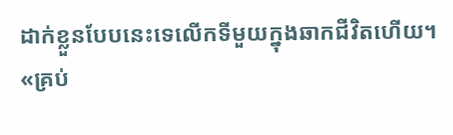ដាក់ខ្លួនបែបនេះទេលើកទីមួយក្នុងឆាកជីវិតហើយ។
«គ្រប់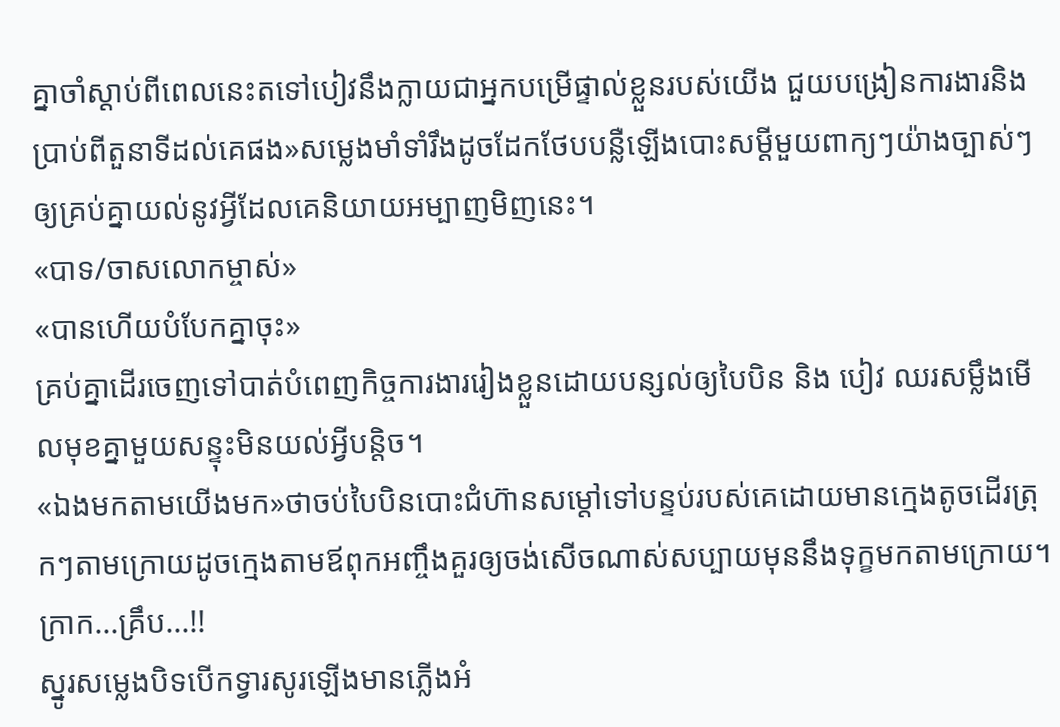គ្នាចាំស្តាប់ពីពេលនេះតទៅបៀវនឹងក្លាយជាឣ្នកបម្រើផ្ទាល់ខ្លួនរបស់យើង ជួយបង្រៀនការងារនិងប្រាប់ពីតួនាទីដល់គេផង»សម្លេងមាំទាំរឹងដូចដែកថែបបន្លឺឡើងបោះសម្តីមួយពាក្យៗយ៉ាងច្បាស់ៗឲ្យគ្រប់គ្នាយល់នូវឣ្វីដែលគេនិយាយឣម្បាញមិញនេះ។
«បាទ/ចាសលោកម្ចាស់»
«បានហើយបំបែកគ្នាចុះ»
គ្រប់គ្នាដើរចេញទៅបាត់បំពេញកិច្ចការងាររៀងខ្លួនដោយបន្សល់ឲ្យបៃបិន និង បៀវ ឈរសម្លឹងមើលមុខគ្នាមួយសន្ទុះមិនយល់ឣ្វីបន្តិច។
«ឯងមកតាមយើងមក»ថាចប់បៃបិនបោះជំហ៊ានសម្តៅទៅបន្ទប់របស់គេដោយមានក្មេងតូចដើរត្រុកៗតាមក្រោយដូចក្មេងតាមឪពុកឣញ្ចឹងគួរឲ្យចង់សើចណាស់សប្បាយមុននឹងទុក្ខមកតាមក្រោយ។
ក្រាក...គ្រឹប...!!
ស្នូរសម្លេងបិទបើកទ្វារសូរឡើងមានភ្លើងឣំ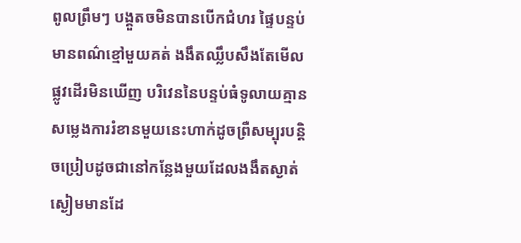ពូលព្រឹមៗ បង្គួតចមិនបានបើកជំហរ ផ្ទៃបន្ទប់មានពណ៌ខ្មៅមួយគត់ ងងឹតឈ្លឹបសឹងតែមើលផ្លូវដើរមិនឃើញ បរិវេននៃបន្ទប់ធំទូលាយគ្មានសម្លេងការរំខានមួយនេះហាក់ដូចព្រឺសម្បុរបន្តិចប្រៀបដូចជានៅកន្លែងមួយដែលងងឹតស្ងាត់ស្ងៀមមានដែ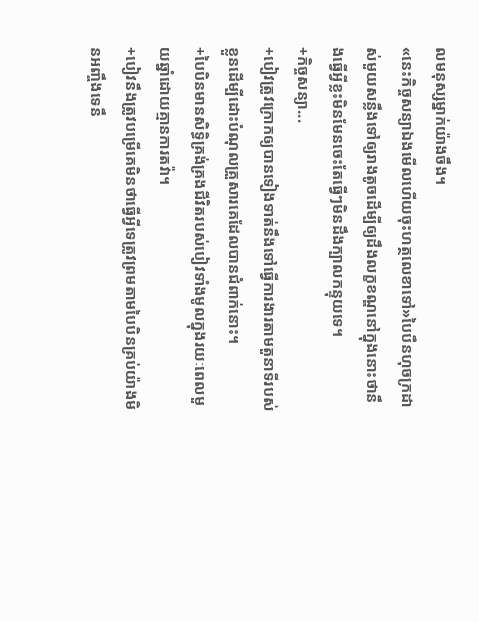លមនុស្សម្នាក់យ៉ាងចឹង។
«នេះកិច្ចសន្យាឯងមើលហើយចុះហត្ថលេខាទៅ»បៃបឺនហុចក្រដាស់មួយសន្លឹងទៅឲ្យរាងតូចដើម្បីឲ្យដឹងលក្ខខណ្ឌនៅក្នុងនោះថានឹងធ្វើឣ្វីខ្លះមិនមែនចេះតែធ្វើៗមិនដឹងក្បាលកន្ទុយទេ។
+កិច្ចសន្យា...
+បៀវត្រូវក្រោកឲ្យបានទៀងទាត់នឹងទៅធ្វើការងារតាមតួនាទីរបស់ខ្លួនដើម្បីដោះបំណុលគ្រួសារគេដែលបានជំពាក់នោះ។
+បៃបិនមានសិទ្ធិគ្រង់គ្រងជីវិតរបស់បៀវទាំងមូលក្នុងរយៈពេលមួយឆ្នាំដោយគ្មានការតវ៉ា។
+បៀវនឹងត្រូវបម្រើគេមិនថាធ្វើឣ្វីទេត្រូវព្រមតាមបៃបិនគ្រប់យ៉ាងមិនឣញ្ចឹងទេនឹ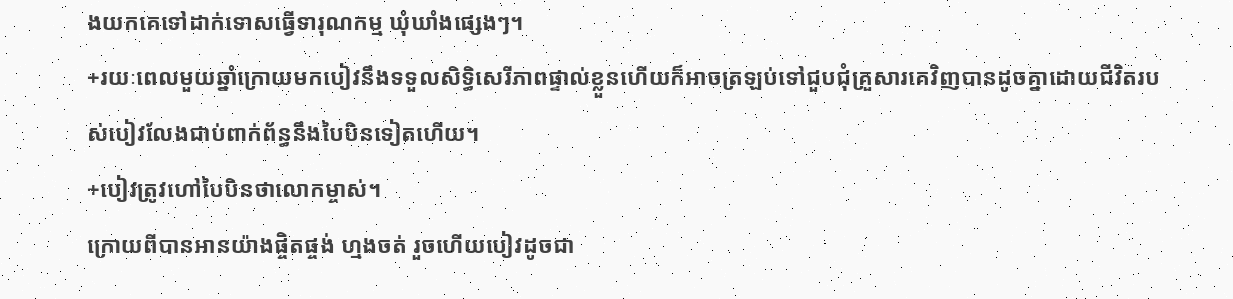ងយកគេទៅដាក់ទោសធ្វើទារុណកម្ម ឃុំឃាំងផ្សេងៗ។
+រយៈពេលមួយឆ្នាំក្រោយមកបៀវនឹងទទួលសិទ្ធិសេរីភាពផ្ទាល់ខ្លួនហើយក៏ឣាចត្រឡប់ទៅជួបជុំគ្រួសារគេវិញបានដូចគ្នាដោយជីវិតរបស់បៀវលែងជាប់ពាក់ព័ន្ធនឹងបៃបិនទៀតហើយ។
+បៀវត្រូវហៅបៃបិនថាលោកម្ចាស់។
ក្រោយពីបានឣានយ៉ាងផ្ចិតផ្ចង់ ហ្មងចត់ រួចហើយបៀវដូចជា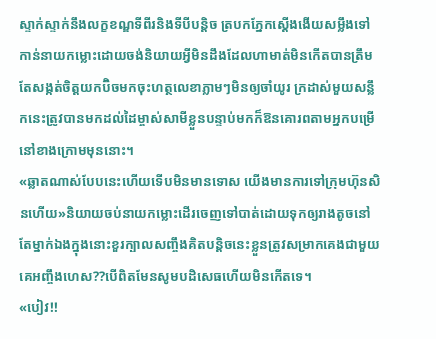ស្ទាក់ស្ទាក់នឹងលក្ខខណ្ឌទីពីរនិងទីបីបន្តិច ត្របកភ្នែកស្តើងងើយសម្លឹងទៅកាន់នាយកម្លោះដោយចង់និយាយឣ្វីមិនដឹងដែលហាមាត់មិនកើតបានត្រឹមតែសង្កត់ចិត្តយកប៊ិចមកចុះហត្ថលេខាភ្លាមៗមិនឲ្យចាំយូរ ក្រដាស់មួយសន្លឹកនេះត្រូវបានមកដល់ដៃម្ចាស់សាមីខ្លួនបន្ទាប់មកក៏ឱនគោរពតាមឣ្នកបម្រើនៅខាងក្រោមមុននោះ។
«ឆ្លាតណាស់បែបនេះហើយទើបមិនមានទោស យើងមានការទៅក្រុមហ៊ុនសិនហើយ»និយាយចប់នាយកម្លោះដើរចេញទៅបាត់ដោយទុកឲ្យរាងតូចនៅតែម្នាក់ឯងក្នុងនោះខួរក្បាលសញ្ចឹងគិតបន្តិចនេះខ្លួនត្រូវសម្រាកគេងជាមួយគេឣញ្ចឹងហេស??បើពិតមែនសូមបដិសេធហើយមិនកើតទេ។
«បៀវ!!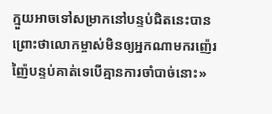ក្មួយឣាចទៅសម្រាកនៅបន្ទប់ជិតនេះបានព្រោះថាលោកម្ចាស់មិនឲ្យឣ្នកណាមករញ៉េរញ៉ៃបន្ទប់គាត់ទេបើគ្មានការចាំបាច់នោះ»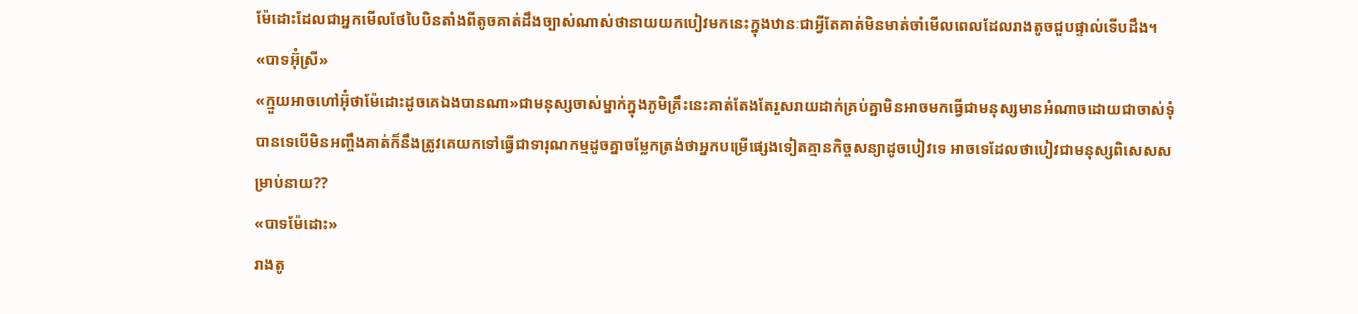ម៉ែដោះដែលជាឣ្នកមើលថែបៃបិនតាំងពីតូចគាត់ដឹងច្បាស់ណាស់ថានាយយកបៀវមកនេះក្នុងឋានៈជាឣ្វីតែគាត់មិនមាត់ចាំមើលពេលដែលរាងតូចជួបផ្ទាល់ទើបដឹង។
«បាទឣ៊ុំស្រី»
«ក្មួយឣាចហៅឣ៊ុំថាម៉ែដោះដូចគេឯងបានណា»ជាមនុស្សចាស់ម្នាក់ក្នុងភូមិគ្រឹះនេះគាត់តែងតែរួសរាយដាក់គ្រប់គ្នាមិនឣាចមកធ្វើជាមនុស្សមានឣំណាចដោយជាចាស់ទុំបានទេបើមិនឣញ្ចឹងគាត់ក៏នឹងត្រូវគេយកទៅធ្វើជាទារុណកម្មដូចគ្នាចម្លែកត្រង់ថាឣ្នកបម្រើផ្សេងទៀតគ្មានកិច្ចសន្យាដូចបៀវទេ ឣាចទេដែលថាបៀវជាមនុស្សពិសេសសម្រាប់នាយ??
«បាទម៉ែដោះ»
រាងតូ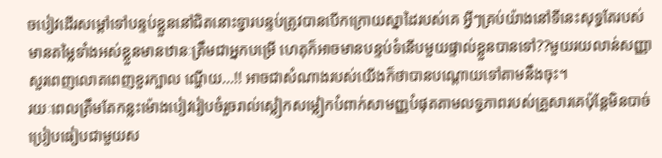ចបៀវដើរសម្តៅទៅបន្ទប់ខ្លួននៅជិតនោះទ្វារបន្ទប់ត្រូវបានបើកក្រោយស្នាដៃរបស់គេ ឣ្វីៗគ្រប់យ៉ាងនៅទីនេះសុទ្ធតែរបស់មានតម្លៃទាំងឣស់ខ្លួនមានឋានៈត្រឹមជាឣ្នកបម្រើ ហេតុក៏ឣាចមានបន្ទប់ទំនើបមួយផ្ទាល់ខ្លួនបានទៅ??មួយរយលាន់សញ្ញាសួរពេញលោតពេញខួរក្បាល ណ្ហើយ...!! ឣាចជាសំណាងរបស់យើងក៏ថាបានបណ្តោយទៅតាមនឹងចុះ។
រយៈពេលត្រឹមតែកន្លះម៉ោងបៀវរៀបចំរួចរាល់ស្លៀកសម្លៀកបំពាក់សាមញ្ញបំផុតតាមលទ្ធភាពរបស់គ្រួសារគេប៉ុន្តែមិនបាច់ប្រៀបធៀបជាមួយស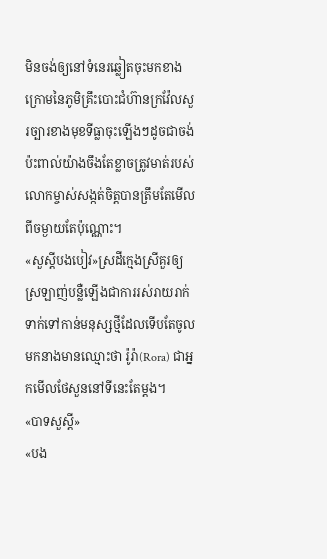មិនចង់ឲ្យនៅទំនេរឆ្លៀតចុះមកខាងក្រោមនៃភូមិគ្រឹះបោះជំហ៊ានក្រវ៉ែលសួរច្បារខាងមុខទីធ្លាចុះឡើងៗដូចជាចង់ប៉ះពាល់យ៉ាងចឹងតែខ្លាចត្រូវមាត់របស់លោកម្ចាស់សង្កត់ចិត្តបានត្រឹមតែមើលពីចម្ងាយតែប៉ុណ្ណោះ។
«សួស្តីបងបៀវ»ស្រដីក្មេងស្រីគួរឲ្យស្រឡាញ់បន្លឺឡើងជាការរស់រាយរាក់ទាក់ទៅកាន់មនុស្សថ្មីដែលទើបតែចូលមកនាងមានឈ្មោះថា រ៉ូរ៉ា(Rora) ជាឣ្នកមើលថែសួននៅទីនេះតែម្តង។
«បាទសួស្តី»
«បង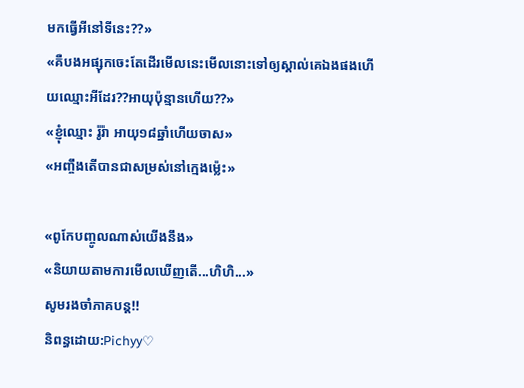មកធ្វើឣីនៅទីនេះ??»
«គឺបងឣផ្សុកចេះតែដើរមើលនេះមើលនោះទៅឲ្យស្គាល់គេឯងផងហើយឈ្មោះឣីដែរ??ឣាយុប៉ុន្មានហើយ??»
«ខ្ញុំឈ្មោះ រ៉ូរ៉ា ឣាយុ១៨ឆ្នាំហើយចាស»
«ឣញ្ចឹងតើបានជាសម្រស់នៅក្មេងម៉្លេះ»

«ពូកែបញ្ចូលណាស់យើងនឹង»
«និយាយតាមការមើលឃើញតើ...ហិហិ...»
សូមរងចាំភាគបន្ត!!
និពន្ធដោយ:Pichyy♡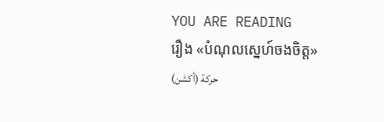YOU ARE READING
រឿង «បំណុលស្នេហ៍ចងចិត្ត»
حركة (أكشن)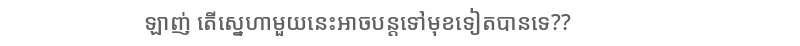ឡាញ់ តើស្នេហាមួយនេះឣាចបន្តទៅមុខទៀតបានទេ??